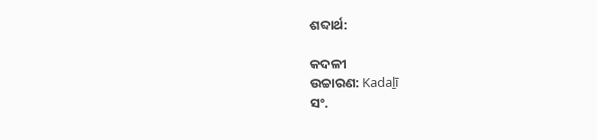ଶବ୍ଦାର୍ଥ:

କଦଳୀ
ଉଚ୍ଚାରଣ: Kadaḻī
ସଂ.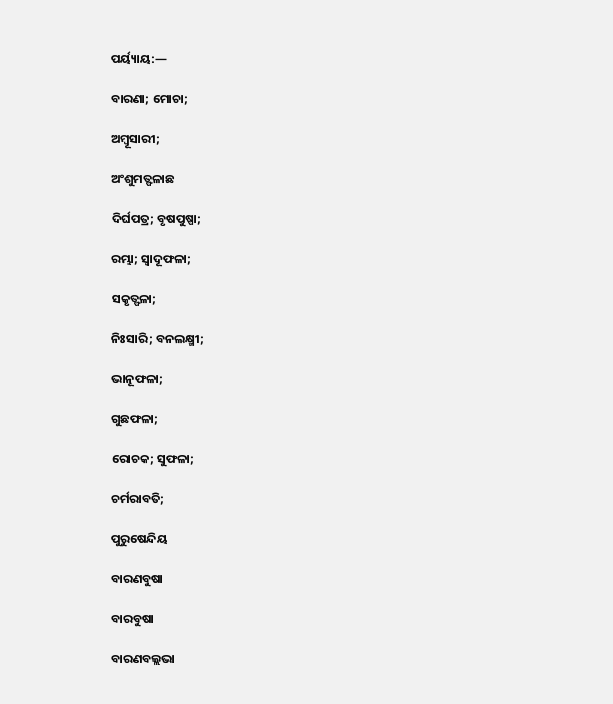ପର୍ୟ୍ୟାୟ:—

ବାରଣା; ମୋଚା;

ଅମ୍ବୂସାରୀ;

ଅଂଶୁମତ୍ଫଳାଛ

ଦିର୍ଘପତ୍ର; ବୃଷପୁଷ୍ପା;

ରମ୍ଭା; ସ୍ବାଦୂଫଳା;

ସକୃତ୍ଫଳା;

ନିଃସାରି; ବନଲକ୍ଷ୍ମୀ;

ଭାନୂଫଳା;

ଗୁଛଫଳା;

ରୋଚକ; ସୁଫଳା;

ଚର୍ମରାବତି;

ପୁରୁଷେନ୍ଦିୟ

ବାରଣବୁଷା

ବାରବୁଷା

ବାରଣବଲ୍ଲଭା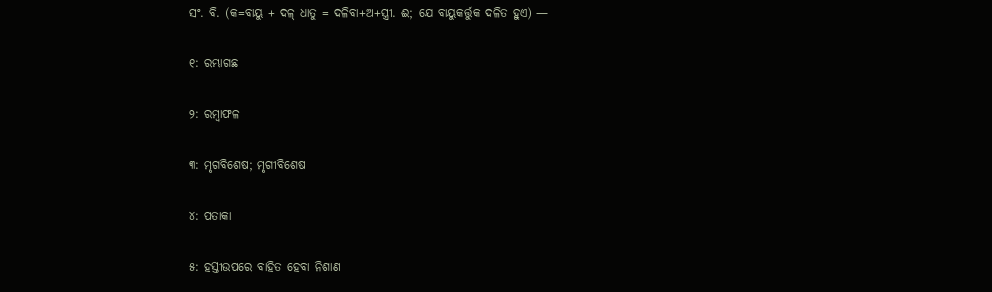ସଂ. ବି. (କ=ବାୟୁ + ଦଳ୍ ଧାତୁ = ଦଳିବା+ଅ+ସ୍ତ୍ରୀ. ଈ; ଯେ ବାୟୁକର୍ତ୍ତୁକ ଦଳିତ ହୁଏ) —

୧: ରମ୍ଭାଗଛ

୨: ରମ୍ବାଫଳ

୩: ମୃଗବିଶେଷ; ମୃଗୀବିଶେଷ

୪: ପତାକା

୫: ହସ୍ତୀଉପରେ ବାହିତ ହେବା ନିଶାଣ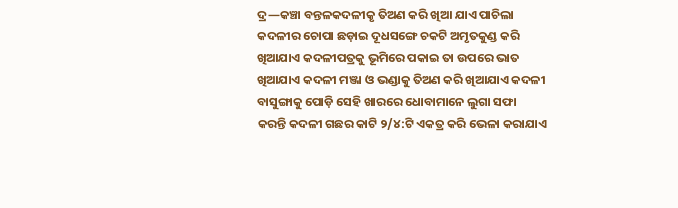ଦ୍ର—କଞ୍ଚା ବନ୍ତଳକଦଳୀକୃ ତିଅଣ କରି ଖିଆ ଯାଏ ପାଚିଲା କଦଳୀର ଚୋପା ଛଡ଼ାଇ ଦୂଧସଙ୍ଗେ ଚକଟି ଅମୃତକୁଣ୍ଡ କରି ଖିଆଯାଏ କଦଳୀପତ୍ରକୁ ଭୂମିରେ ପକାଇ ତା ଉପରେ ଭାତ ଖିଆଯାଏ କଦଳୀ ମଞ୍ଜା ଓ ଭଣ୍ଡାକୁ ତିଅଣ କରି ଖିଆଯାଏ କଦଳୀ ବାସୁଙ୍ଗାକୁ ପୋଡ଼ି ସେହି ଖାରରେ ଧୋବାମାନେ ଲୁଗା ସଫା କରନ୍ତି କଦଳୀ ଗଛର କାଟି ୨/୪:ଟି ଏକତ୍ର କରି ଭେଳା କରାଯାଏ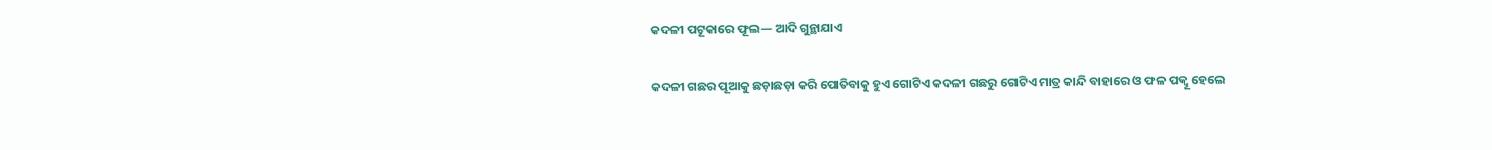କଦଳୀ ପଟୂକାରେ ଫୂଲ— ଆଦି ଗୁନ୍ଥାଯାଏ

କଦଳୀ ଗଛର ପୂଆକୁ ଛଡ଼ାଛଡ଼ା କରି ପୋତିବାକୁ ହୁଏ ଗୋଟିଏ କଦଳୀ ଗଛରୁ ଗୋଟିଏ ମାତ୍ର କାନ୍ଦି ବାହାରେ ଓ ଫଳ ପକ୍ବୂ ହେଲେ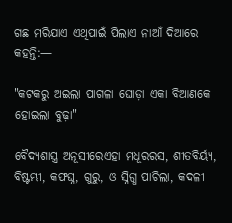ଗଛ ମରିଯାଏ ଏଥିପାଇଁ ପିଲାଏ ନାଆଁ ଦିଆରେ କହନ୍ତି:—

"କଟକରୁ ଅଇଲା ପାଗଳା ଘୋଡ଼ା ଏକା ବିଆଣକେ ହୋଇଲା ବୁଢ଼ା"

ବୈଦ୍ୟଶାସ୍ତ୍ର ଅନୂସୀରେଏହା ମଧୂରରସ, ଶୀତବିର୍ୟ୍ୟ, ବିଷ୍ଟମ୍ଭୀ, କଫଘ୍ନ, ଗୁରୁ, ଓ ସ୍ନିଗ୍ଧ ପାଚିଲା, କଦଳୀ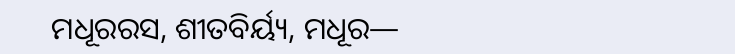ମଧୂରରସ, ଶୀତବିର୍ୟ୍ୟ, ମଧୂର—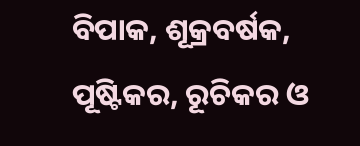ବିପାକ, ଶୂକ୍ରବର୍ଷକ, ପୂଷ୍ଟିକର, ରୂଚିକର ଓ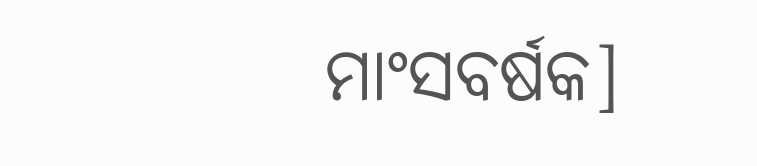ମାଂସବର୍ଷକ]